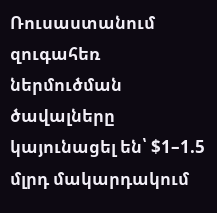Ռուսաստանում զուգահեռ ներմուծման ծավալները կայունացել են՝ $1–1.5 մլրդ մակարդակում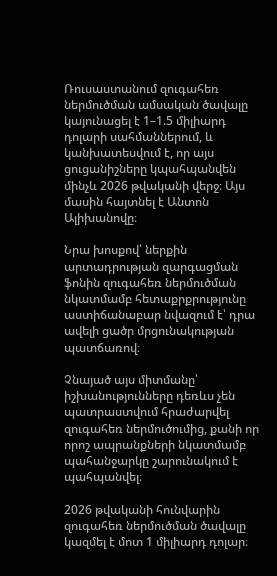Ռուսաստանում զուգահեռ ներմուծման ամսական ծավալը կայունացել է 1–1.5 միլիարդ դոլարի սահմաններում, և կանխատեսվում է, որ այս ցուցանիշները կպահպանվեն մինչև 2026 թվականի վերջ։ Այս մասին հայտնել է Անտոն Ալիխանովը։

Նրա խոսքով՝ ներքին արտադրության զարգացման ֆոնին զուգահեռ ներմուծման նկատմամբ հետաքրքրությունը աստիճանաբար նվազում է՝ դրա ավելի ցածր մրցունակության պատճառով։

Չնայած այս միտմանը՝ իշխանությունները դեռևս չեն պատրաստվում հրաժարվել զուգահեռ ներմուծումից, քանի որ որոշ ապրանքների նկատմամբ պահանջարկը շարունակում է պահպանվել։

2026 թվականի հունվարին զուգահեռ ներմուծման ծավալը կազմել է մոտ 1 միլիարդ դոլար։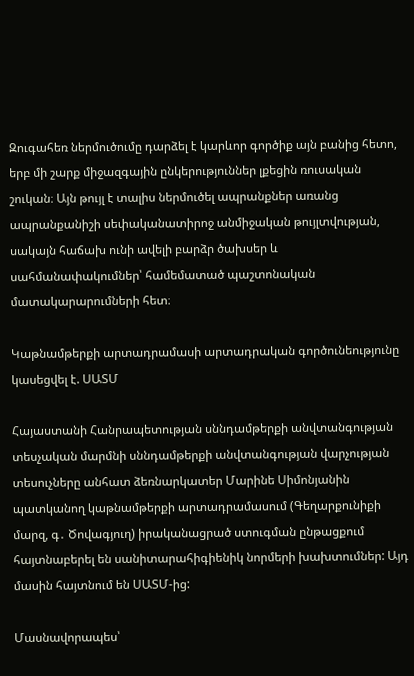Զուգահեռ ներմուծումը դարձել է կարևոր գործիք այն բանից հետո, երբ մի շարք միջազգային ընկերություններ լքեցին ռուսական շուկան։ Այն թույլ է տալիս ներմուծել ապրանքներ առանց ապրանքանիշի սեփականատիրոջ անմիջական թույլտվության, սակայն հաճախ ունի ավելի բարձր ծախսեր և սահմանափակումներ՝ համեմատած պաշտոնական մատակարարումների հետ։

Կաթնամթերքի արտադրամասի արտադրական գործունեությունը կասեցվել է. ՍԱՏՄ

Հայաստանի Հանրապետության սննդամթերքի անվտանգության տեսչական մարմնի սննդամթերքի անվտանգության վարչության տեսուչները անհատ ձեռնարկատեր Մարինե Սիմոնյանին պատկանող կաթնամթերքի արտադրամասում (Գեղարքունիքի մարզ, գ․ Ծովագյուղ) իրականացրած ստուգման ընթացքում հայտնաբերել են սանիտարահիգիենիկ նորմերի խախտումներ: Այդ մասին հայտնում են ՍԱՏՄ-ից:

Մասնավորապես՝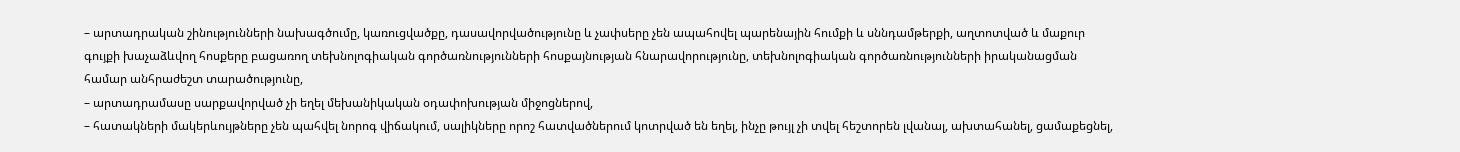– արտադրական շինությունների նախագծումը, կառուցվածքը, դասավորվածությունը և չափսերը չեն ապահովել պարենային հումքի և սննդամթերքի, աղտոտված և մաքուր գույքի խաչաձևվող հոսքերը բացառող տեխնոլոգիական գործառնությունների հոսքայնության հնարավորությունը, տեխնոլոգիական գործառնությունների իրականացման համար անհրաժեշտ տարածությունը,
– արտադրամասը սարքավորված չի եղել մեխանիկական օդափոխության միջոցներով,
– հատակների մակերևույթները չեն պահվել նորոգ վիճակում, սալիկները որոշ հատվածներում կոտրված են եղել, ինչը թույլ չի տվել հեշտորեն լվանալ, ախտահանել, ցամաքեցնել,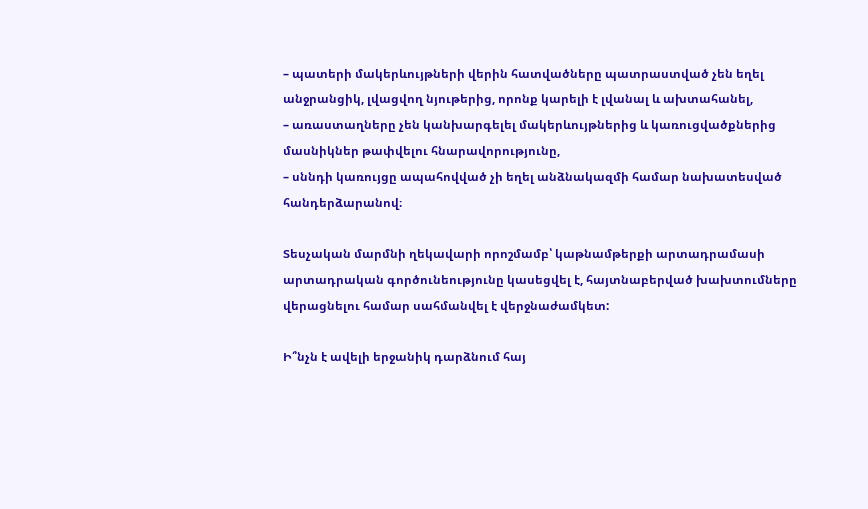– պատերի մակերևույթների վերին հատվածները պատրաստված չեն եղել անջրանցիկ, լվացվող նյութերից, որոնք կարելի է լվանալ և ախտահանել,
– առաստաղները չեն կանխարգելել մակերևույթներից և կառուցվածքներից մասնիկներ թափվելու հնարավորությունը,
– սննդի կառույցը ապահովված չի եղել անձնակազմի համար նախատեսված հանդերձարանով։

Տեսչական մարմնի ղեկավարի որոշմամբ՝ կաթնամթերքի արտադրամասի արտադրական գործունեությունը կասեցվել է, հայտնաբերված խախտումները վերացնելու համար սահմանվել է վերջնաժամկետ:

Ի՞նչն է ավելի երջանիկ դարձնում հայ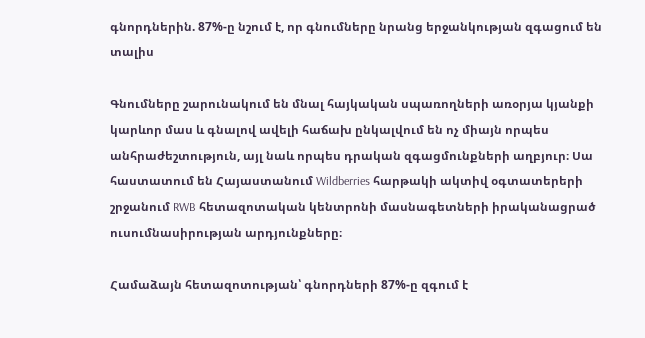գնորդներին. 87%-ը նշում է, որ գնումները նրանց երջանկության զգացում են տալիս

Գնումները շարունակում են մնալ հայկական սպառողների առօրյա կյանքի կարևոր մաս և գնալով ավելի հաճախ ընկալվում են ոչ միայն որպես անհրաժեշտություն, այլ նաև որպես դրական զգացմունքների աղբյուր։ Սա հաստատում են Հայաստանում Wildberries հարթակի ակտիվ օգտատերերի շրջանում RWB հետազոտական կենտրոնի մասնագետների իրականացրած ուսումնասիրության արդյունքները։

Համաձայն հետազոտության՝ գնորդների 87%-ը զգում է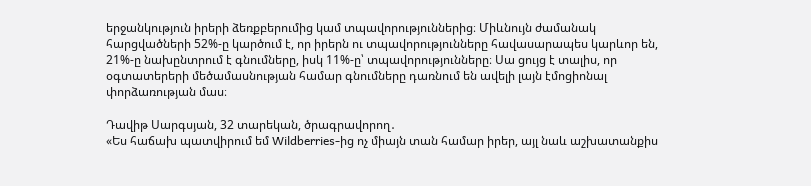երջանկություն իրերի ձեռքբերումից կամ տպավորություններից։ Միևնույն ժամանակ հարցվածների 52%-ը կարծում է, որ իրերն ու տպավորությունները հավասարապես կարևոր են, 21%-ը նախընտրում է գնումները, իսկ 11%-ը՝ տպավորությունները։ Սա ցույց է տալիս, որ օգտատերերի մեծամասնության համար գնումները դառնում են ավելի լայն էմոցիոնալ փորձառության մաս։

Դավիթ Սարգսյան, 32 տարեկան, ծրագրավորող․
«Ես հաճախ պատվիրում եմ Wildberries-ից ոչ միայն տան համար իրեր, այլ նաև աշխատանքիս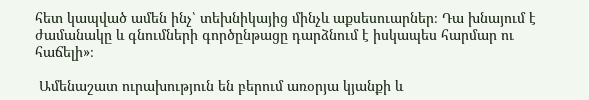հետ կապված ամեն ինչ՝ տեխնիկայից մինչև աքսեսուարներ։ Դա խնայում է ժամանակը և գնումների գործընթացը դարձնում է իսկապես հարմար ու հաճելի»։

 Ամենաշատ ուրախություն են բերում առօրյա կյանքի և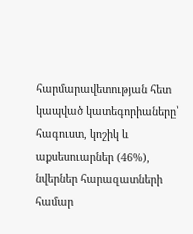հարմարավետության հետ կապված կատեգորիաները՝ հագուստ, կոշիկ և աքսեսուարներ (46%), նվերներ հարազատների համար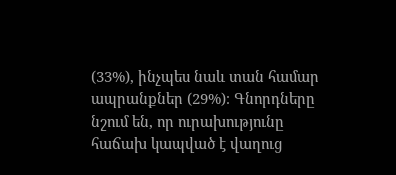(33%), ինչպես նաև տան համար ապրանքներ (29%)։ Գնորդները նշում են, որ ուրախությունը հաճախ կապված է վաղուց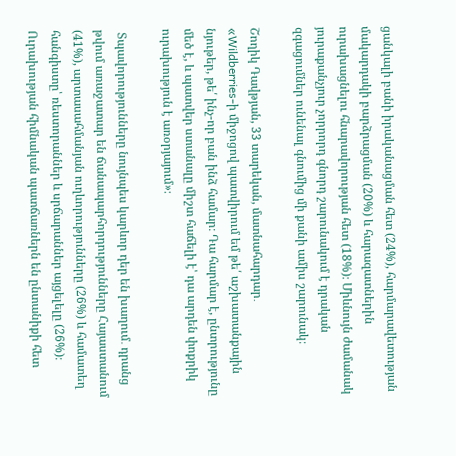ցանկալի բանի իրականացման հետ (24%), հարմարավետության մակարդակի բարձրացման (20%) և հարազատներին ուրախացնելու հնարավորության հետ (18%)։ Միևնույն ժամանակ յուրաքանչյուր չորրորդ գնորդ շարունակում է դրական զգացումներ ունենալ գնումից մի քանի ամիս շարունակ։

Շողիկ Դավթյան, 33 տարեկան, մատնահարդար․
«Wildberries-ի միջոցով պատվիրում եմ թե՛ աշխատանքային նյութեր, թե՛ ինչ-որ բան ինձ համար։ Դա հարմար է, ընտրությունը մեծ է, և պատվեր ստանալը միշտ հաճելի է՝ դա արդեն փոքրիկ ուրախություն է առօրյայում»։

 Տպավորությունները նույնպես կարևոր դեր են խաղում․ դրանց թվում առաջատար են ճանապարհորդությունները Հայաստանում (41%), արտասահմանյան ուղևորությունները (26%) և համատեղ հանգիստը՝ ռեստորաններ և սրճարաններ այցելելը (26%)։ Ուրախության հիմնական պատճառներն են ընտանիքի հետ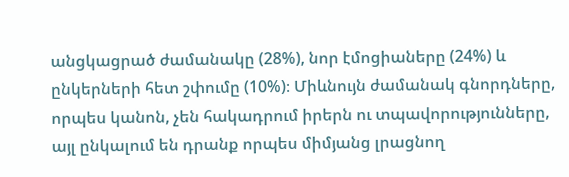անցկացրած ժամանակը (28%), նոր էմոցիաները (24%) և ընկերների հետ շփումը (10%)։ Միևնույն ժամանակ գնորդները, որպես կանոն, չեն հակադրում իրերն ու տպավորությունները, այլ ընկալում են դրանք որպես միմյանց լրացնող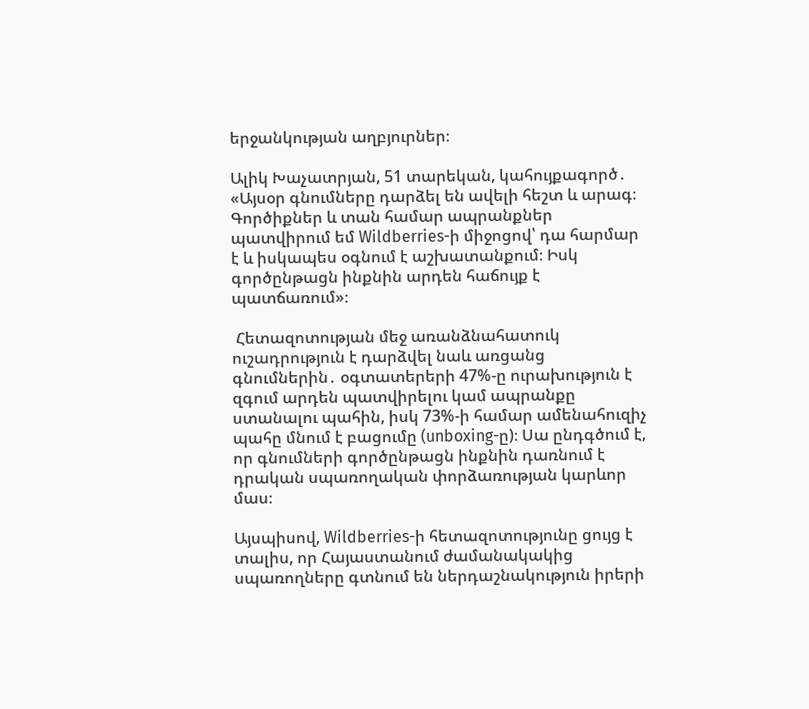երջանկության աղբյուրներ։

Ալիկ Խաչատրյան, 51 տարեկան, կահույքագործ․
«Այսօր գնումները դարձել են ավելի հեշտ և արագ։ Գործիքներ և տան համար ապրանքներ պատվիրում եմ Wildberries-ի միջոցով՝ դա հարմար է և իսկապես օգնում է աշխատանքում։ Իսկ գործընթացն ինքնին արդեն հաճույք է պատճառում»։

 Հետազոտության մեջ առանձնահատուկ ուշադրություն է դարձվել նաև առցանց գնումներին․ օգտատերերի 47%-ը ուրախություն է զգում արդեն պատվիրելու կամ ապրանքը ստանալու պահին, իսկ 73%-ի համար ամենահուզիչ պահը մնում է բացումը (unboxing-ը)։ Սա ընդգծում է, որ գնումների գործընթացն ինքնին դառնում է դրական սպառողական փորձառության կարևոր մաս։

Այսպիսով, Wildberries-ի հետազոտությունը ցույց է տալիս, որ Հայաստանում ժամանակակից սպառողները գտնում են ներդաշնակություն իրերի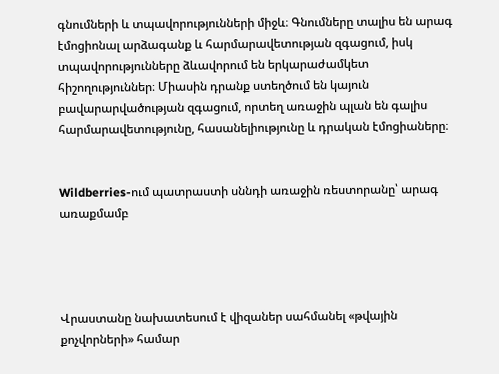գնումների և տպավորությունների միջև։ Գնումները տալիս են արագ էմոցիոնալ արձագանք և հարմարավետության զգացում, իսկ տպավորությունները ձևավորում են երկարաժամկետ հիշողություններ։ Միասին դրանք ստեղծում են կայուն բավարարվածության զգացում, որտեղ առաջին պլան են գալիս հարմարավետությունը, հասանելիությունը և դրական էմոցիաները։


Wildberries-ում պատրաստի սննդի առաջին ռեստորանը՝ արագ առաքմամբ




Վրաստանը նախատեսում է վիզաներ սահմանել «թվային քոչվորների» համար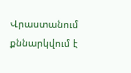Վրաստանում քննարկվում է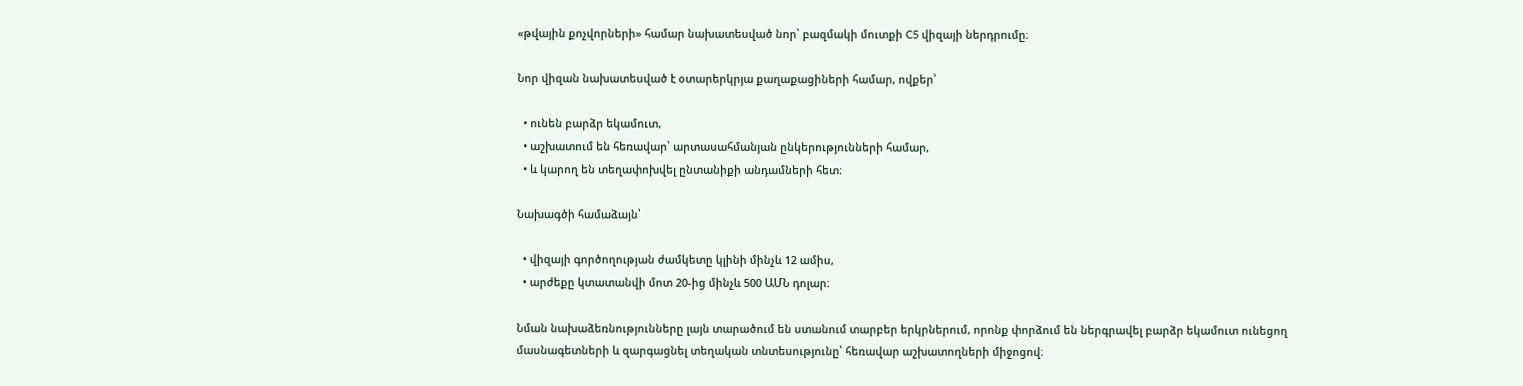«թվային քոչվորների» համար նախատեսված նոր՝ բազմակի մուտքի C5 վիզայի ներդրումը։

Նոր վիզան նախատեսված է օտարերկրյա քաղաքացիների համար, ովքեր՝

  • ունեն բարձր եկամուտ,
  • աշխատում են հեռավար՝ արտասահմանյան ընկերությունների համար,
  • և կարող են տեղափոխվել ընտանիքի անդամների հետ։

Նախագծի համաձայն՝

  • վիզայի գործողության ժամկետը կլինի մինչև 12 ամիս,
  • արժեքը կտատանվի մոտ 20-ից մինչև 500 ԱՄՆ դոլար։

Նման նախաձեռնությունները լայն տարածում են ստանում տարբեր երկրներում, որոնք փորձում են ներգրավել բարձր եկամուտ ունեցող մասնագետների և զարգացնել տեղական տնտեսությունը՝ հեռավար աշխատողների միջոցով։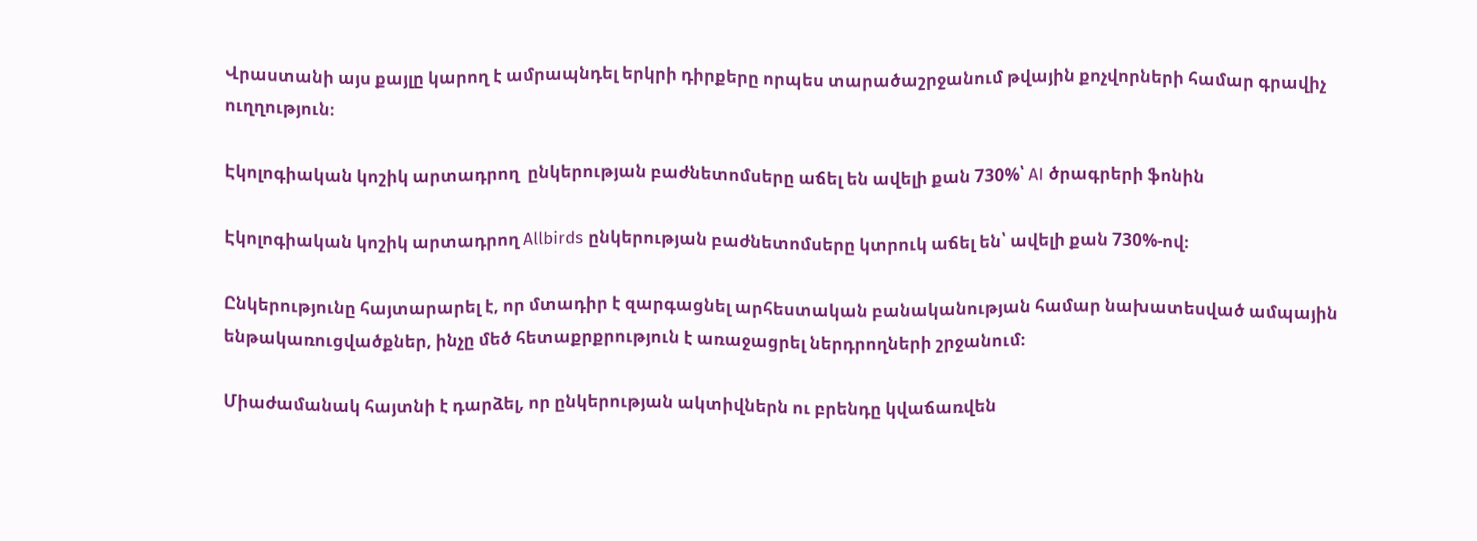Վրաստանի այս քայլը կարող է ամրապնդել երկրի դիրքերը որպես տարածաշրջանում թվային քոչվորների համար գրավիչ ուղղություն։

Էկոլոգիական կոշիկ արտադրող  ընկերության բաժնետոմսերը աճել են ավելի քան 730%՝ AI ծրագրերի ֆոնին

Էկոլոգիական կոշիկ արտադրող Allbirds ընկերության բաժնետոմսերը կտրուկ աճել են՝ ավելի քան 730%-ով։

Ընկերությունը հայտարարել է, որ մտադիր է զարգացնել արհեստական բանականության համար նախատեսված ամպային ենթակառուցվածքներ, ինչը մեծ հետաքրքրություն է առաջացրել ներդրողների շրջանում։

Միաժամանակ հայտնի է դարձել, որ ընկերության ակտիվներն ու բրենդը կվաճառվեն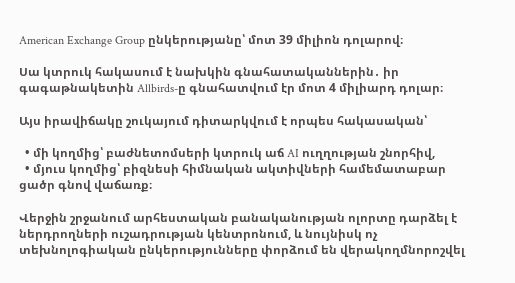American Exchange Group ընկերությանը՝ մոտ 39 միլիոն դոլարով։

Սա կտրուկ հակասում է նախկին գնահատականներին․ իր գագաթնակետին Allbirds-ը գնահատվում էր մոտ 4 միլիարդ դոլար։

Այս իրավիճակը շուկայում դիտարկվում է որպես հակասական՝

  • մի կողմից՝ բաժնետոմսերի կտրուկ աճ AI ուղղության շնորհիվ,
  • մյուս կողմից՝ բիզնեսի հիմնական ակտիվների համեմատաբար ցածր գնով վաճառք։

Վերջին շրջանում արհեստական բանականության ոլորտը դարձել է ներդրողների ուշադրության կենտրոնում, և նույնիսկ ոչ տեխնոլոգիական ընկերությունները փորձում են վերակողմնորոշվել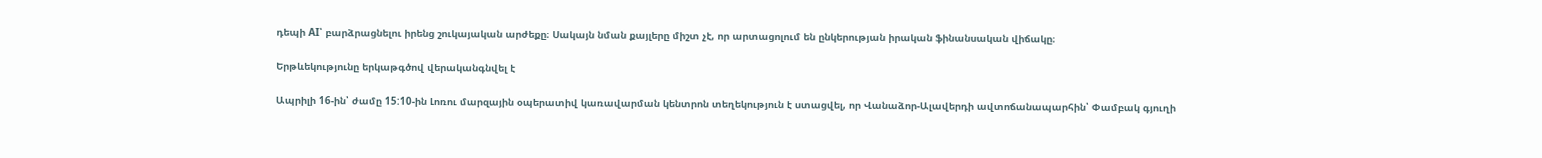դեպի AI՝ բարձրացնելու իրենց շուկայական արժեքը։ Սակայն նման քայլերը միշտ չէ, որ արտացոլում են ընկերության իրական ֆինանսական վիճակը։

Երթևեկությունը երկաթգծով վերականգնվել է

Ապրիլի 16-ին՝ ժամը 15:10-ին Լոռու մարզային օպերատիվ կառավարման կենտրոն տեղեկություն է ստացվել, որ Վանաձոր-Ալավերդի ավտոճանապարհին՝ Փամբակ գյուղի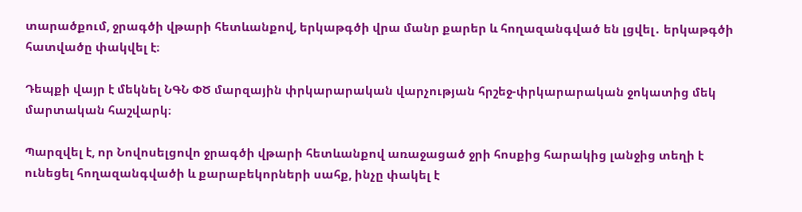տարածքում, ջրագծի վթարի հետևանքով, երկաթգծի վրա մանր քարեր և հողազանգված են լցվել․ երկաթգծի հատվածը փակվել է։

Դեպքի վայր է մեկնել ՆԳՆ ՓԾ մարզային փրկարարական վարչության հրշեջ-փրկարարական ջոկատից մեկ մարտական հաշվարկ։

Պարզվել է, որ Նովոսելցովո ջրագծի վթարի հետևանքով առաջացած ջրի հոսքից հարակից լանջից տեղի է ունեցել հողազանգվածի և քարաբեկորների սահք, ինչը փակել է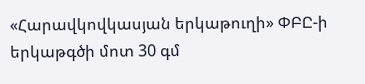«Հարավկովկասյան երկաթուղի» ՓԲԸ-ի երկաթգծի մոտ 30 գմ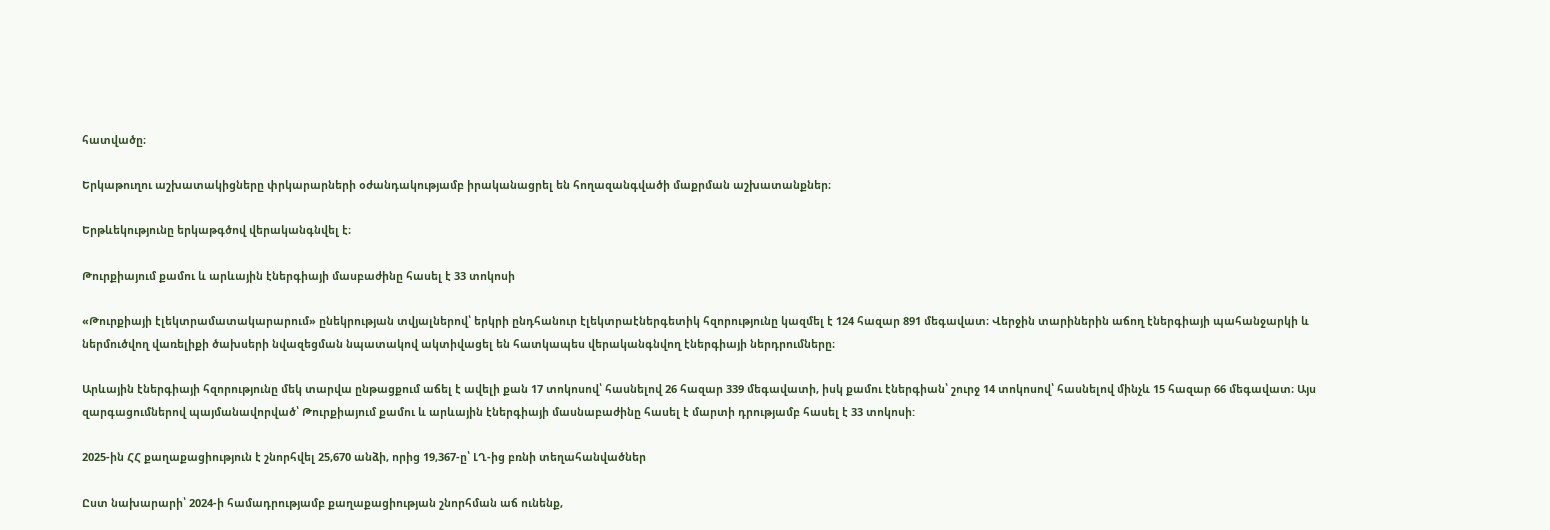հատվածը։

Երկաթուղու աշխատակիցները փրկարարների օժանդակությամբ իրականացրել են հողազանգվածի մաքրման աշխատանքներ։

Երթևեկությունը երկաթգծով վերականգնվել է։

Թուրքիայում քամու և արևային էներգիայի մասբաժինը հասել է 33 տոկոսի

«Թուրքիայի էլեկտրամատակարարում» ընեկրության տվյալներով՝ երկրի ընդհանուր էլեկտրաէներգետիկ հզորությունը կազմել է 124 հազար 891 մեգավատ։ Վերջին տարիներին աճող էներգիայի պահանջարկի և ներմուծվող վառելիքի ծախսերի նվազեցման նպատակով ակտիվացել են հատկապես վերականգնվող էներգիայի ներդրումները։

Արևային էներգիայի հզորությունը մեկ տարվա ընթացքում աճել է ավելի քան 17 տոկոսով՝ հասնելով 26 հազար 339 մեգավատի, իսկ քամու էներգիան՝ շուրջ 14 տոկոսով՝ հասնելով մինչև 15 հազար 66 մեգավատ։ Այս զարգացումներով պայմանավորված՝ Թուրքիայում քամու և արևային էներգիայի մասնաբաժինը հասել է մարտի դրությամբ հասել է 33 տոկոսի:

2025-ին ՀՀ քաղաքացիություն է շնորհվել 25,670 անձի, որից 19,367-ը՝ ԼՂ-ից բռնի տեղահանվածներ

Ըստ նախարարի՝ 2024-ի համադրությամբ քաղաքացիության շնորհման աճ ունենք,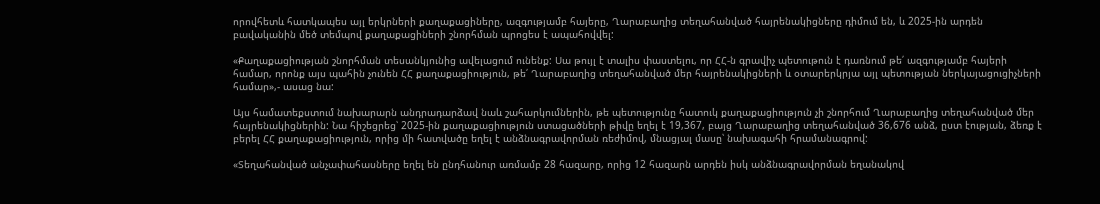որովհետև հատկապես այլ երկրների քաղաքացիները, ազգությամբ հայերը, Ղարաբաղից տեղահանված հայրենակիցները դիմում են, և 2025-ին արդեն բավականին մեծ տեմպով քաղաքացիների շնորհման պրոցես է ապահովվել:

«Քաղաքացիության շնորհման տեսանկյունից ավելացում ունենք: Սա թույլ է տալիս փաստելու, որ ՀՀ-ն գրավիչ պետութուն է դառնում թե՛ ազգությամբ հայերի համար, որոնք այս պահին չունեն ՀՀ քաղաքացիություն, թե՛ Ղարաբաղից տեղահանված մեր հայրենակիցների և օտարերկրյա այլ պետության ներկայացուցիչների համար»,- ասաց նա:

Այս համատեքստում նախարարն անդրադարձավ նաև շահարկումներին, թե պետությունը հատուկ քաղաքացիություն չի շնորհում Ղարաբաղից տեղահանված մեր հայրենակիցներին: Նա հիշեցրեց՝ 2025-ին քաղաքացիություն ստացածների թիվը եղել է 19,367, բայց Ղարաբաղից տեղահանված 36,676 անձ, ըստ էության, ձեռք է բերել ՀՀ քաղաքացիություն, որից մի հատվածը եղել է անձնագրավորման ռեժիմով, մնացյալ մասը՝ նախագահի հրամանագրով:

«Տեղահանված անչափահասները եղել են ընդհանուր առմամբ 28 հազարը, որից 12 հազարն արդեն իսկ անձնագրավորման եղանակով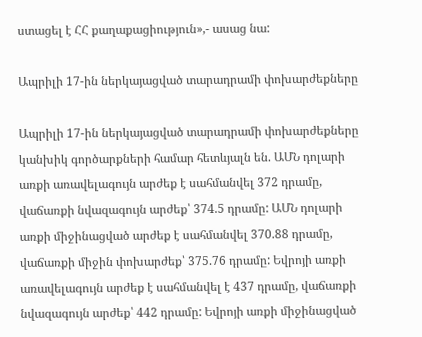ստացել է ՀՀ քաղաքացիություն»,- ասաց նա:

Ապրիլի 17-ին ներկայացված տարադրամի փոխարժեքները

Ապրիլի 17-ին ներկայացված տարադրամի փոխարժեքները կանխիկ գործարքների համար հետևյալն են. ԱՄՆ դոլարի առքի առավելագույն արժեք է սահմանվել 372 դրամը, վաճառքի նվազագույն արժեք՝ 374.5 դրամը: ԱՄՆ դոլարի առքի միջինացված արժեք է սահմանվել 370.88 դրամը, վաճառքի միջին փոխարժեք՝ 375.76 դրամը: Եվրոյի առքի առավելագույն արժեք է սահմանվել է 437 դրամը, վաճառքի նվազագույն արժեք՝ 442 դրամը: Եվրոյի առքի միջինացված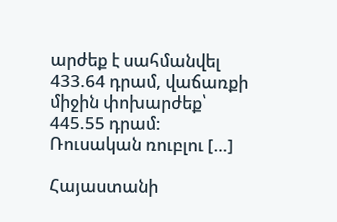արժեք է սահմանվել 433.64 դրամ, վաճառքի միջին փոխարժեք՝ 445.55 դրամ: Ռուսական ռուբլու […]

Հայաստանի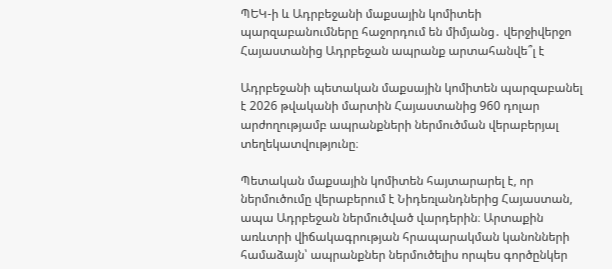ՊԵԿ-ի և Ադրբեջանի մաքսային կոմիտեի պարզաբանումները հաջորդում են միմյանց․ վերջիվերջո Հայաստանից Ադրբեջան ապրանք արտահանվե՞լ է

Ադրբեջանի պետական մաքսային կոմիտեն պարզաբանել է 2026 թվականի մարտին Հայաստանից 960 դոլար արժողությամբ ապրանքների ներմուծման վերաբերյալ տեղեկատվությունը։

Պետական մաքսային կոմիտեն հայտարարել է, որ ներմուծումը վերաբերում է Նիդեռլանդներից Հայաստան, ապա Ադրբեջան ներմուծված վարդերին։ Արտաքին առևտրի վիճակագրության հրապարակման կանոնների համաձայն՝ ապրանքներ ներմուծելիս որպես գործընկեր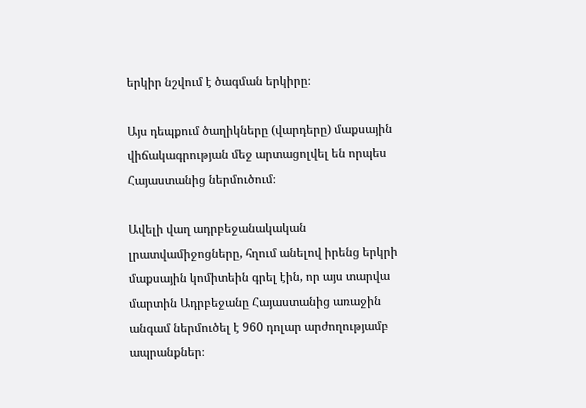երկիր նշվում է ծագման երկիրը։

Այս դեպքում ծաղիկները (վարդերը) մաքսային վիճակագրության մեջ արտացոլվել են որպես Հայաստանից ներմուծում։

Ավելի վաղ ադրբեջանակական լրատվամիջոցները, հղում անելով իրենց երկրի մաքսային կոմիտեին գրել էին, որ այս տարվա մարտին Ադրբեջանը Հայաստանից առաջին անգամ ներմուծել է 960 դոլար արժողությամբ ապրանքներ։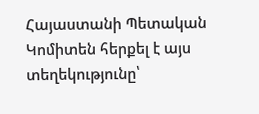Հայաստանի Պետական Կոմիտեն հերքել է այս տեղեկությունը՝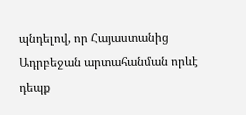պնդելով, որ Հայաստանից Ադրբեջան արտահանման որևէ դեպք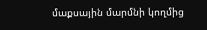մաքսային մարմնի կողմից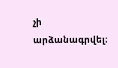չի արձանագրվել։